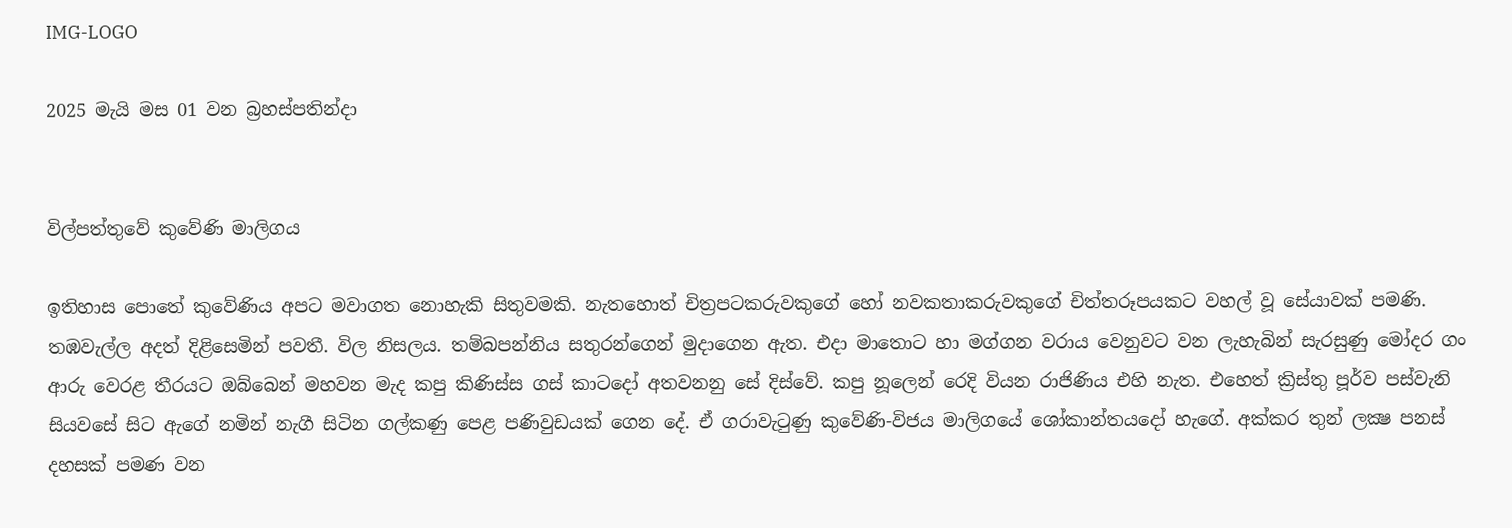IMG-LOGO

2025 මැයි මස 01 වන බ්‍රහස්පතින්දා


විල්පත්තුවේ කුවේණි මාලිගය

ඉතිහාස පොතේ කුවේණිය අපට මවාගත නොහැකි සිතුවමකි. නැතහොත් චිත්‍රපටකරුවකුගේ හෝ නවකතාකරුවකුගේ චිත්තරූපයකට වහල් වූ සේයාවක් පමණි. තඹවැල්ල අදත් දිළිසෙමින් පවතී. විල නිසලය. තම්බපන්නිය සතුරන්ගෙන් මුදාගෙන ඇත. එදා මාතොට හා මග්ගන වරාය වෙනුවට වන ලැහැබින් සැරසුණු මෝදර ගං ආරු වෙරළ තීරයට ඔබ්බෙන් මහවන මැද කපු කිණිස්ස ගස් කාටදෝ අතවනනු සේ දිස්වේ. කපු නූලෙන් රෙදි වියන රාජිණිය එහි නැත. එහෙත් ක්‍රිස්තු පූර්ව පස්වැනි සියවසේ සිට ඇගේ නමින් නැගී සිටින ගල්කණු පෙළ පණිවුඩයක් ගෙන දේ. ඒ ගරාවැටුණු කුවේණි-විජය මාලිගයේ ශෝකාන්තයදෝ හැගේ. අක්කර තුන් ලක්‍ෂ පනස් දහසක් පමණ වන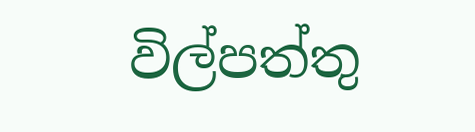විල්පත්තු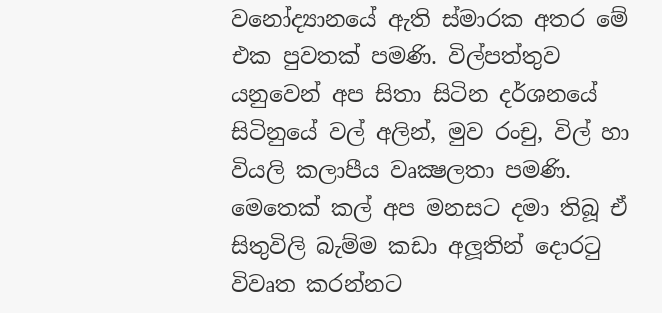වනෝද්‍යානයේ ඇති ස්මාරක අතර මේ එක පුවතක් පමණි. විල්පත්තුව යනුවෙන් අප සිතා සිටින දර්ශනයේ සිටිනුයේ වල් අලින්, මුව රංචු, විල් හා වියලි කලාපීය වෘක්‍ෂලතා පමණි. මෙතෙක් කල් අප මනසට දමා තිබූ ඒ සිතුවිලි බැම්ම කඩා අලූතින් දොරටු විවෘත කරන්නට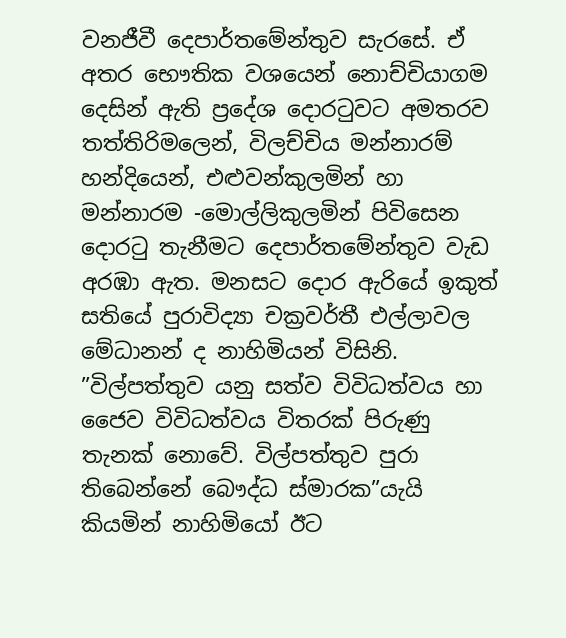වනජීවී දෙපාර්තමේන්තුව සැරසේ. ඒ අතර භෞතික වශයෙන් නොච්චියාගම දෙසින් ඇති ප්‍රදේශ දොරටුවට අමතරව තත්තිරිමලෙන්, විලච්චිය මන්නාරම් හන්දියෙන්, එළුවන්කුලමින් හා මන්නාරම -මොල්ලිකුලමින් පිවිසෙන දොරටු තැනීමට දෙපාර්තමේන්තුව වැඩ අරඹා ඇත. මනසට දොර ඇරියේ ඉකුත් සතියේ පුරාවිද්‍යා චක්‍රවර්තී එල්ලාවල මේධානන් ද නාහිමියන් විසිනි. ”විල්පත්තුව යනු සත්ව විවිධත්වය හා ජෛව විවිධත්වය විතරක් පිරුණු තැනක් නොවේ. විල්පත්තුව පුරා තිබෙන්නේ බෞද්ධ ස්මාරක”යැයි කියමින් නාහිමියෝ ඊට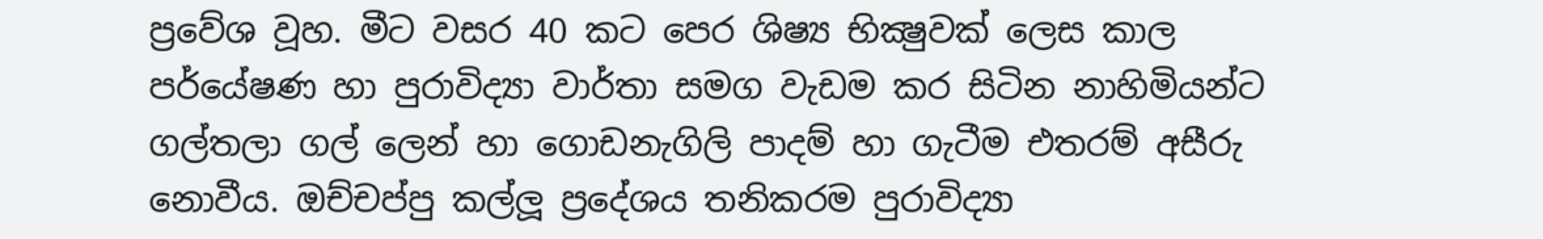ප්‍රවේශ වූහ. මීට වසර 40 කට පෙර ශිෂ්‍ය භික්‍ෂුවක් ලෙස කාල පර්යේෂණ හා පුරාවිද්‍යා වාර්තා සමග වැඩම කර සිටින නාහිමියන්ට ගල්තලා ගල් ලෙන් හා ගොඩනැගිලි පාදම් හා ගැටීම එතරම් අසීරු නොවීය. ඔච්චප්පු කල්ලූ ප්‍රදේශය තනිකරම පුරාවිද්‍යා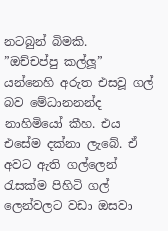නටබුන් බිමකි.    ”ඔච්චප්පු කල්ලූ” යන්නෙහි අරුත එසවූ ගල් බව මේධානනන්ද නාහිමියෝ කීහ. එය එසේම දක්නා ලැබේ. ඒ අවට ඇති ගල්ලෙන් රැසක්ම පිහිටි ගල් ලෙන්වලට වඩා ඔසවා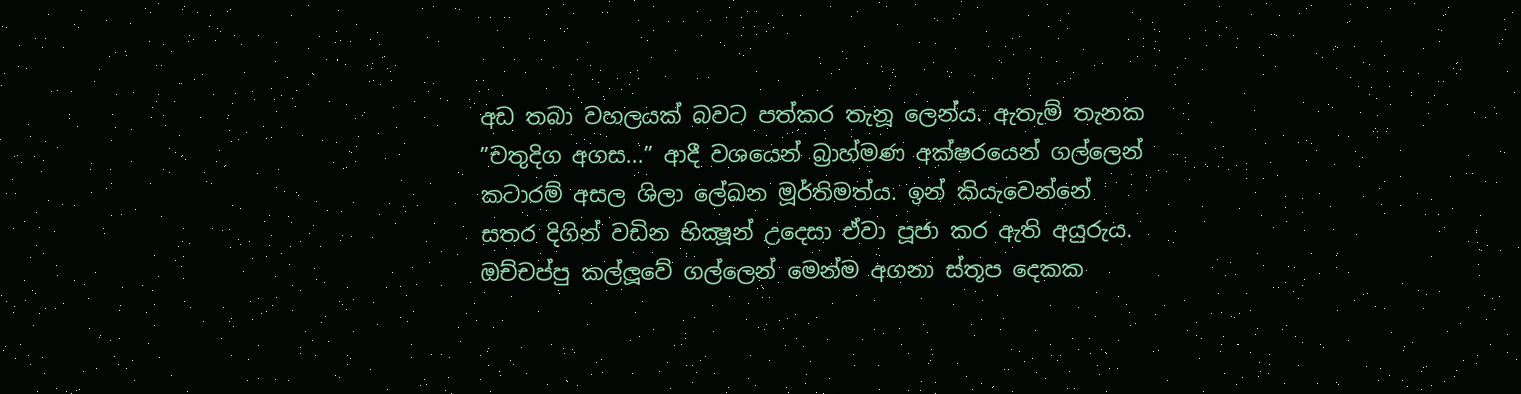අඩ තබා වහලයක් බවට පත්කර තැනූ ලෙන්ය. ඇතැම් තැනක ”චතුදිග අගස...” ආදී වශයෙන් බ්‍රාහ්මණ අක්ෂරයෙන් ගල්ලෙන් කටාරම් අසල ශිලා ලේඛන මූර්තිමත්ය. ඉන් කියැවෙන්නේ සතර දිගින් වඩින භික්‍ෂූන් උදෙසා ඒවා පූජා කර ඇති අයුරුය. ඔච්චප්පු කල්ලූවේ ගල්ලෙන් මෙන්ම අගනා ස්තූප දෙකක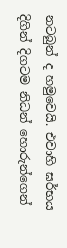නටබුන් ද හමුවෙයි. එවාහි ඝර්භය දිගින් දිගටම නිධන් හොරුන්ගෙන්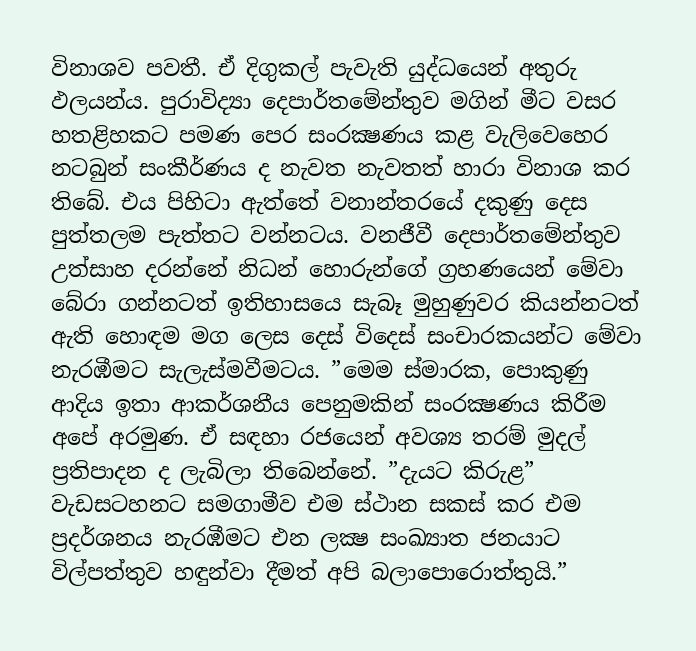විනාශව පවතී. ඒ දිගුකල් පැවැති යුද්ධයෙන් අතුරු ඵලයන්ය. පුරාවිද්‍යා දෙපාර්තමේන්තුව මගින් මීට වසර හතළිහකට පමණ පෙර සංරක්‍ෂණය කළ වැලිවෙහෙර නටබුන් සංකීර්ණය ද නැවත නැවතත් හාරා විනාශ කර තිබේ. එය පිහිටා ඇත්තේ වනාන්තරයේ දකුණු දෙස පුත්තලම පැත්තට වන්නටය. වනජීවී දෙපාර්තමේන්තුව උත්සාහ දරන්නේ නිධන් හොරුන්ගේ ග්‍රහණයෙන් මේවා බේරා ගන්නටත් ඉතිහාසයෙ සැබෑ මුහුණුවර කියන්නටත් ඇති හොඳම මග ලෙස දෙස් විදෙස් සංචාරකයන්ට මේවා නැරඹීමට සැලැස්මවීමටය. ”මෙම ස්මාරක, පොකුණු ආදිය ඉතා ආකර්ශනීය පෙනුමකින් සංරක්‍ෂණය කිරීම අපේ අරමුණ. ඒ සඳහා රජයෙන් අවශ්‍ය තරම් මුදල් ප්‍රතිපාදන ද ලැබිලා තිබෙන්නේ. ”දැයට කිරුළ” වැඩසටහනට සමගාමීව එම ස්ථාන සකස් කර එම ප්‍රදර්ශනය නැරඹීමට එන ලක්‍ෂ සංඛ්‍යාත ජනයාට විල්පත්තුව හඳුන්වා දීමත් අපි බලාපොරොත්තුයි.”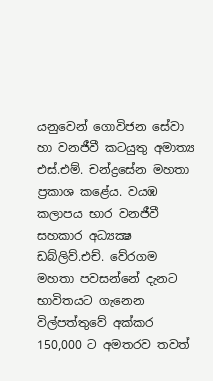යනුවෙන් ගොවිජන සේවා හා වනජීවී කටයුතු අමාත්‍ය එස්.එම්. චන්ද්‍රසේන මහතා ප්‍රකාශ කළේය. වයඹ කලාපය භාර වනජීවී සහකාර අධ්‍යක්‍ෂ ඩබ්ලිව්.එච්. වේරගම මහතා පවසන්නේ දැනට භාවිතයට ගැනෙන විල්පත්තුවේ අක්කර 150,000 ට අමතරව තවත්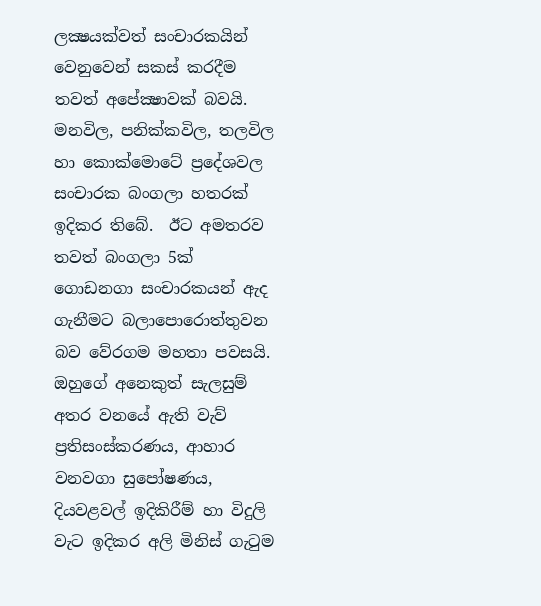ලක්‍ෂයක්වත් සංචාරකයින් වෙනුවෙන් සකස් කරදීම තවත් අපේක්‍ෂාවක් බවයි. මනවිල, පනික්කවිල, තලවිල හා කොක්මොටේ ප්‍රදේශවල සංචාරක බංගලා හතරක් ඉදිකර තිබේ.  ඊට අමතරව තවත් බංගලා 5ක් ගොඩනගා සංචාරකයන් ඇද ගැනීමට බලාපොරොත්තුවන බව වේරගම මහතා පවසයි. ඔහුගේ අනෙකුත් සැලසුම් අතර වනයේ ඇති වැව් ප්‍රතිසංස්කරණය, ආහාර වනවගා සුපෝෂණය, දියවළවල් ඉදිකිරීම් හා විදුලි වැට ඉදිකර අලි මිනිස් ගැටුම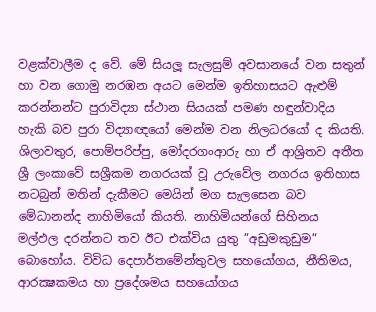වළක්වාලීම ද වේ. මේ සියලූ සැලසුම් අවසානයේ වන සතුන් හා වන ගොමු නරඹන අයට මෙන්ම ඉතිහාසයට ඇළුම් කරන්නන්ට පුරාවිද්‍යා ස්ථාන සියයක් පමණ හඳුන්වාදිය හැකි බව පුරා විද්‍යාඥයෝ මෙන්ම වන නිලධරයෝ ද කියති. ශිලාවතුර, පොම්පරිප්පු, මෝදරගංආරු හා ඒ ආශ්‍රිතව අතීත ශ්‍රී ලංකාවේ සශ්‍රීකම නගරයක් වූ උරුවේල නගරය ඉතිහාස නටබුන් මතින් දැකීමට මෙයින් මග සැලසෙන බව මේධානන්ද නාහිමියෝ කියති. නාහිමියන්ගේ සිහිනය මල්ඵල දරන්නට තව ඊට එක්විය යුතු ”අඩුමකුඩුම” බොහෝය. විවිධ දෙපාර්තමේන්තුවල සහයෝගය, නීතිමය, ආරක්‍ෂකමය හා ප්‍රදේශමය සහයෝගය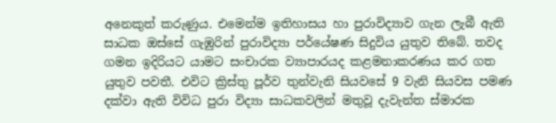අනෙකුත් කරුණුය. එමෙන්ම ඉතිහාසය හා පුරාවිද්‍යාව ගැන ලැබී ඇති සාධක ඔස්සේ ගැඹුරින් පුරාවිද්‍යා පර්යේෂණ සිදුවිය යුතුව තිබේ. තවද ගමන ඉදිරියට යාමට සංචාරක ව්‍යාපාරයද කළමනාකරණය කර ගත යුතුව පවතී. එවිට ක්‍රිස්තු පූර්ව තුන්වැනි සියවසේ 9 වැනි සියවස පමණ දක්වා ඇති විවිධ පුරා විද්‍යා සාධකවලින් මතුවූ දැවැන්ත ස්මාරක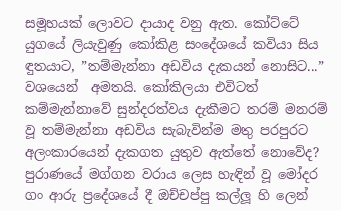සමූහයක් ලොවට දායාද වනු ඇත. කෝට්ටේ යුගයේ ලියැවුණු කෝකිළ සංදේශයේ කවියා සිය ඳුතයාට, ”තම්මැන්නා අඩවිය දැකයන් නොසිට...” වශයෙන්  අමතයි. කෝකිලයා එවිටත් කම්මැන්නාවේ සුන්දරත්වය දැකීමට තරම් මනරම් වූ තම්මැන්නා අඩවිය සැබැවින්ම මතු පරපුරට අලංකාරයෙන් දැකගත යුතුව ඇත්තේ නොවේද? පුරාණයේ මග්ගන වරාය ලෙස හැඳින් වූ මෝදර ගං ආරු ප්‍රදේශයේ දී ඔච්චප්පු කල්ලූ හි ලෙන්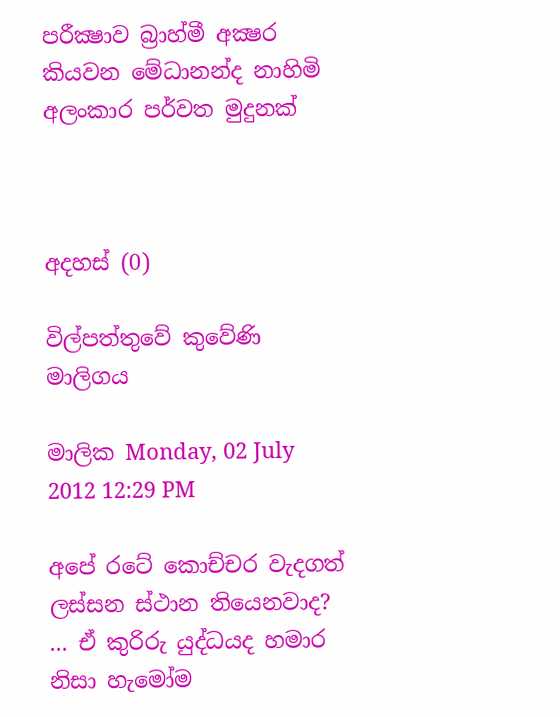පරීක්‍ෂාව බ්‍රාහ්මී අක්‍ෂර කියවන මේධානන්ද නාහිමි අලංකාර පර්වත මුදුනක්



අදහස් (0)

විල්පත්තුවේ කුවේණි මාලිගය

මාලික Monday, 02 July 2012 12:29 PM

අපේ රටේ කොච්චර වැදගත් ලස්සන ස්ථාන තියෙනවාද? ... ඒ කුරිරු යුද්ධයද හමාර නිසා හැමෝම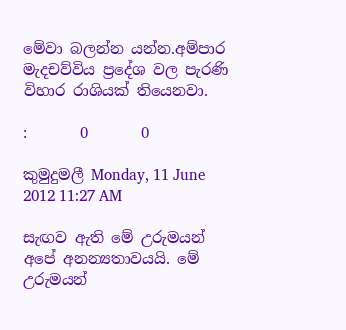මේවා බලන්න යන්න.අම්පාර මැදචව්විය ප්‍රදේශ වල පැරණි විහාර රාශියක් තියෙනවා.

:       0       0

කුමුදුමලී Monday, 11 June 2012 11:27 AM

සැඟව ඇති මේ උරුමයන් අපේ අනන්‍යතාවයයි. මේ උරුමයන්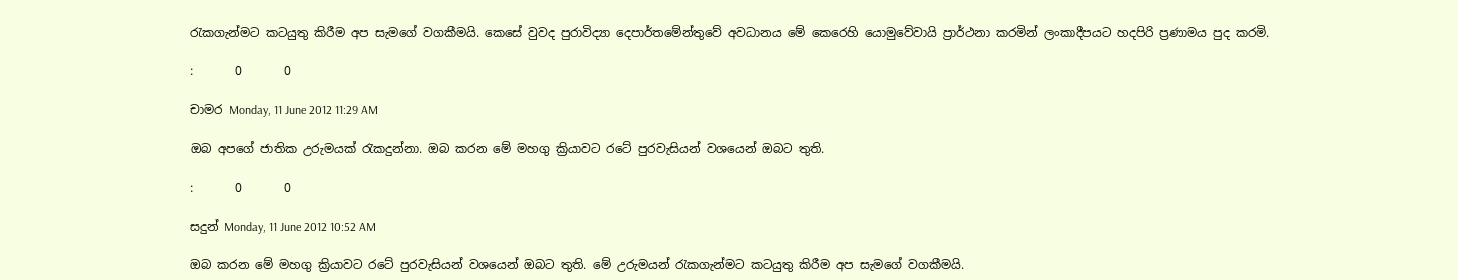රැකගැන්මට කටයුතු කිරීම අප සැමගේ වගකීමයි. කෙසේ වුවද පුරාවිද්‍යා දෙපාර්තමේන්තුවේ අවධානය මේ කෙරෙහි යොමුවේවායි ප්‍රාර්ථනා කරමින් ලංකාදීපයට හදපිරි ප්‍රණාමය පුද කරමි.

:       0       0

චාමර Monday, 11 June 2012 11:29 AM

ඔබ අපගේ ජාතික උරුමයක් රැකදුන්නා. ඔබ කරන මේ මහගු ක්‍රියාවට රටේ පුරවැසියන් වශයෙන් ඔබට තුති.

:       0       0

සදුන් Monday, 11 June 2012 10:52 AM

ඔබ කරන මේ මහගු ක්‍රියාවට රටේ පුරවැසියන් වශයෙන් ඔබට තුති. මේ උරුමයන් රැකගැන්මට කටයුතු කිරීම අප සැමගේ වගකීමයි.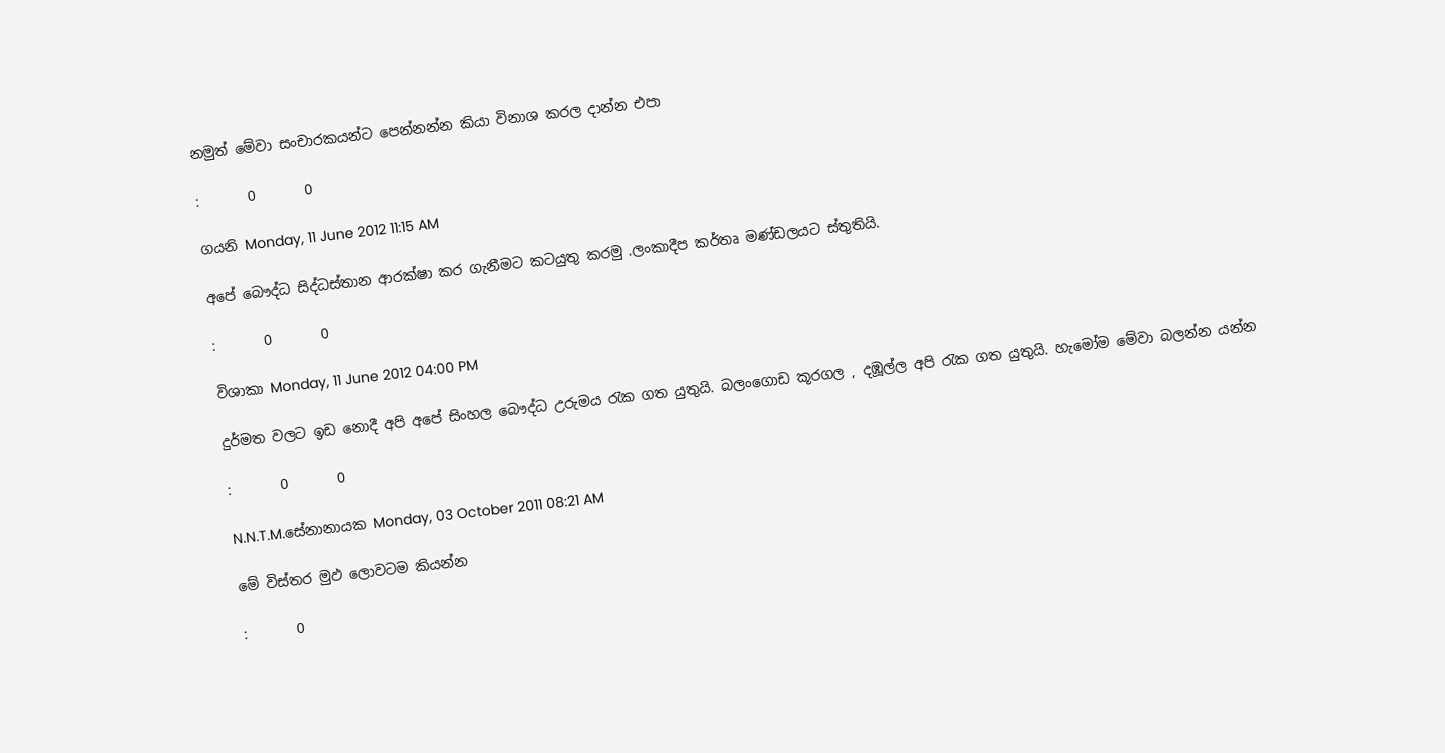නමුත් මේවා සංචාරකයන්ට පෙන්නන්න කියා විනාශ කරල දාන්න එපා

:       0       0

ගයනි Monday, 11 June 2012 11:15 AM

අපේ බෞද්ධ සිද්ධස්තාන ආරක්ෂා කර ගැනීමට කටයුතු කරමු .ලංකාදීප කර්තෘ මණ්ඩලයට ස්තුතියි.

:       0       0

විශාකා Monday, 11 June 2012 04:00 PM

දුර්මත වලට ඉඩ නොදී අපි අපේ සිංහල බෞද්ධ උරුමය රැක ගත යුතුයි. බලංගොඩ කූරගල , දඹූල්ල අපි රැක ගත යුතුයි. හැමෝම මේවා බලන්න යන්න

:       0       0

N.N.T.M.සේනානායක Monday, 03 October 2011 08:21 AM

මේ විස්තර මුඵ ලොවටම කියන්න

:       0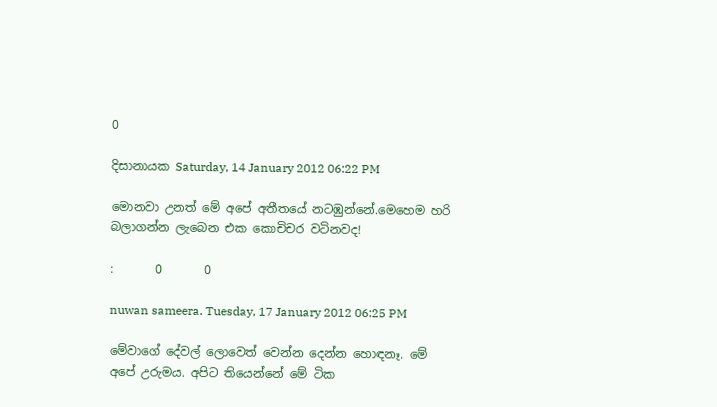0

දිසානායක Saturday, 14 January 2012 06:22 PM

මොනවා උනත් මේ අපේ අතීතයේ නටඹුන්නේ.මෙහෙම හරි බලාගන්න ලැබෙන එක කොචිචර වටිනවද!

:       0       0

nuwan sameera. Tuesday, 17 January 2012 06:25 PM

මේවාගේ දේවල් ලොවෙත් වෙන්න දෙන්න හොඳනෑ. මේ අපේ උරුමය. අපිට තියෙන්නේ මේ ටික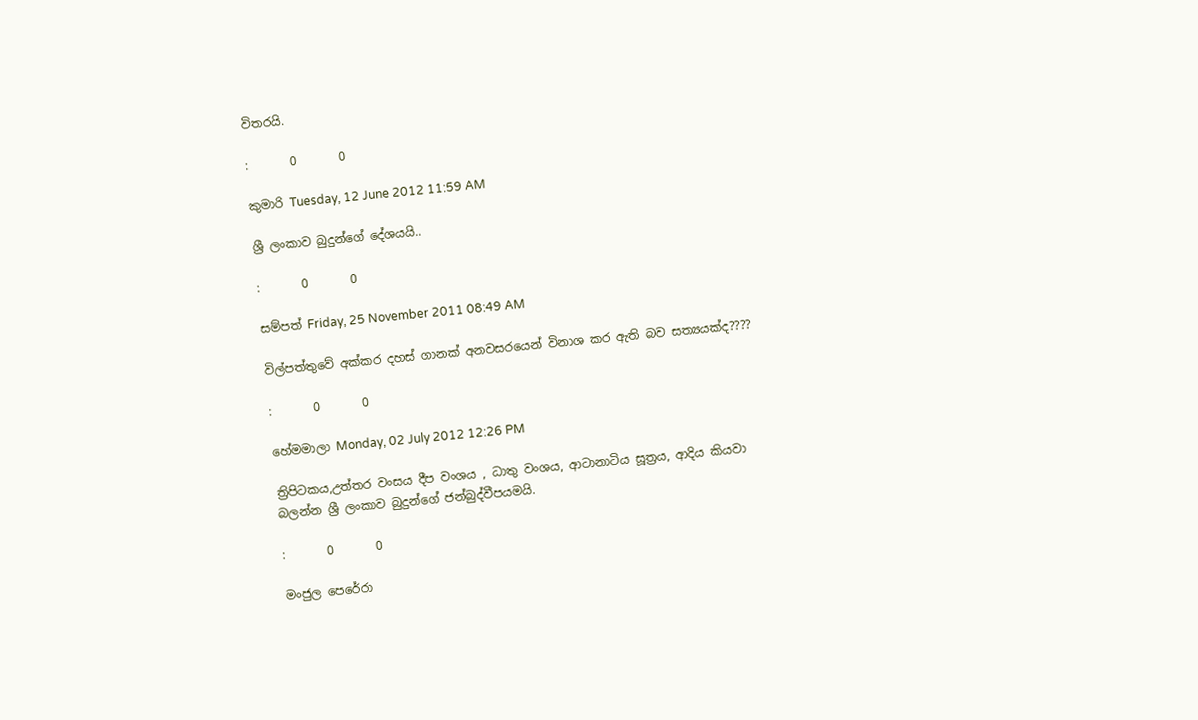විතරයි.

:       0       0

කුමාරි Tuesday, 12 June 2012 11:59 AM

ශ්‍රී ලංකාව බුදුන්ගේ දේශයයි..

:       0       0

සම්පත් Friday, 25 November 2011 08:49 AM

විල්පත්තුවේ අක්කර දහස් ගානක් අනවසරයෙන් විනාශ කර ඇති බව සත්‍යයක්ද????

:       0       0

හේමමාලා Monday, 02 July 2012 12:26 PM

ත්‍රිපිටකය,උත්තර වංසය දීප වංශය , ධාතු වංශය, ආටානාටිය සූත්‍රය, ආදිය කියවා බලන්න ශ්‍රී ලංකාව බුදුන්ගේ ජන්බුද්වීපයමයි.

:       0       0

මංජුල පෙරේරා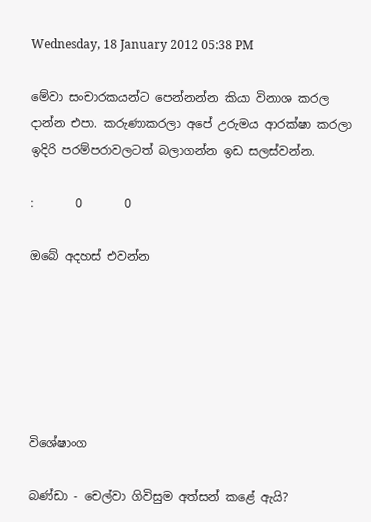Wednesday, 18 January 2012 05:38 PM

මේවා සංචාරකයන්ට පෙන්නන්න කියා විනාශ කරල දාන්න එපා. කරුණාකරලා අපේ උරුමය ආරක්ෂා කරලා ඉදිරි පරම්පරාවලටත් බලාගන්න ඉඩ සලස්වන්න.

:       0       0

ඔබේ අදහස් එවන්න






විශේෂාංග

බණ්ඩා - චෙල්වා ගිවිසුම අත්සන් කළේ ඇයි?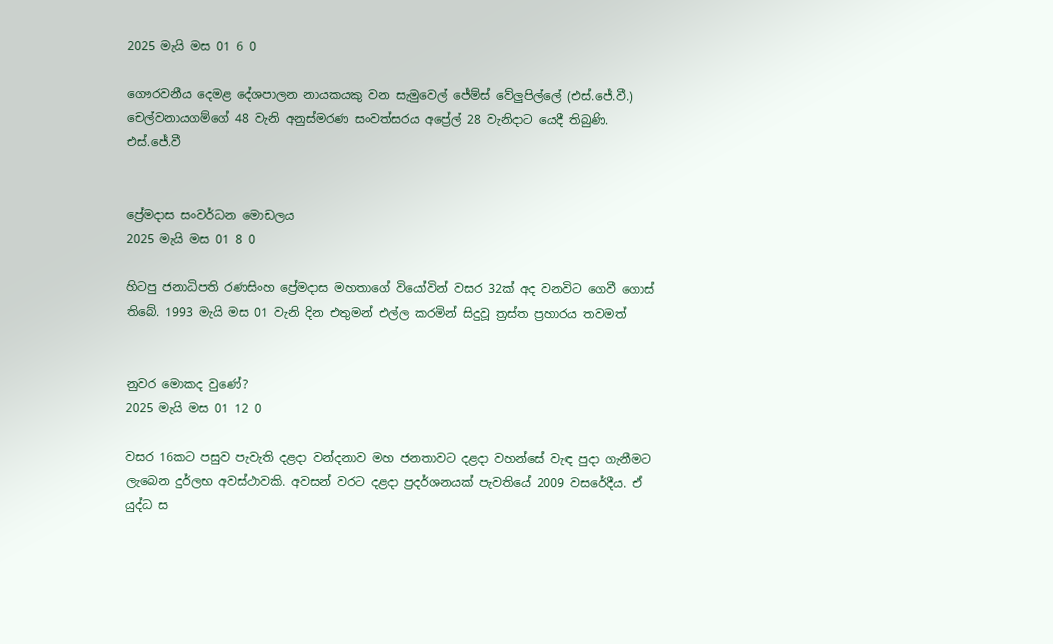2025 මැයි මස 01 6 0

ගෞරවනීය දෙමළ දේශපාලන නායකයකු වන සැමුවෙල් ජේම්ස් වේලුපිල්ලේ (එස්.ජේ.වී.) චෙල්වනායගම්ගේ 48 වැනි අනුස්මරණ සංවත්සරය අප්‍රේල් 28 වැනිදාට යෙදී තිබුණි. එස්.ජේ.වී


ප්‍රේමදාස සංවර්ධන මොඩලය
2025 මැයි මස 01 8 0

හිටපු ජනාධිපති රණසිංහ ප්‍රේමදාස මහතාගේ වියෝවින් වසර 32ක් අද වනවිට ගෙවී ගොස් තිබේ. 1993 මැයි මස 01 වැනි දින එතුමන් එල්ල කරමින් සිදුවූ ත්‍රස්ත ප්‍රහාරය තවමත්


නුවර මොකද වුණේ?
2025 මැයි මස 01 12 0

වසර 16කට පසුව පැවැති දළදා වන්දනාව මහ ජනතාවට දළදා වහන්සේ වැඳ පුදා ගැනීමට ලැබෙන දුර්ලභ අවස්ථාවකි. අවසන් වරට දළදා ප්‍රදර්ශනයක් පැවතියේ 2009 වසරේදීය. ඒ යුද්ධ ස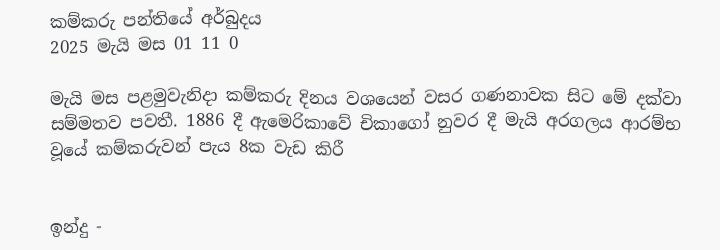කම්කරු පන්තියේ අර්බුදය
2025 මැයි මස 01 11 0

මැයි මස පළමුවැනිදා කම්කරු දිනය වශයෙන් වසර ගණනාවක සිට මේ දක්වා සම්මතව පවතී. 1886 දී ඇමෙරිකාවේ චිකාගෝ නුවර දී මැයි අරගලය ආරම්භ වූයේ කම්කරුවන් පැය 8ක වැඩ කිරී


ඉන්දු -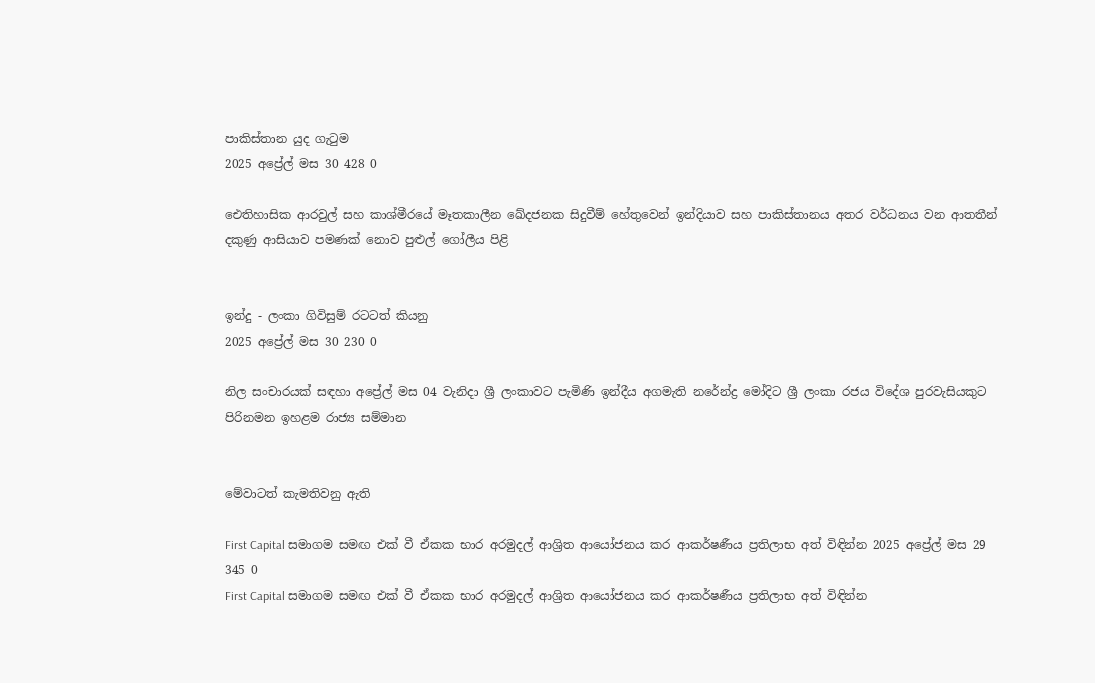පාකිස්තාන යුද ගැටුම
2025 අප්‍රේල් මස 30 428 0

ඓතිහාසික ආරවුල් සහ කාශ්මීරයේ මෑතකාලීන ඛේදජනක සිදුවීම් හේතුවෙන් ඉන්දියාව සහ පාකිස්තානය අතර වර්ධනය වන ආතතීන් දකුණු ආසියාව පමණක් නොව පුළුල් ගෝලීය පිළි


ඉන්දු - ලංකා ගිවිසුම් රටටත් කියනු
2025 අප්‍රේල් මස 30 230 0

නිල සංචාරයක් සඳහා අප්‍රේල් මස 04 වැනිදා ශ්‍රී ලංකාවට පැමිණි ඉන්දීය අගමැති නරේන්ද්‍ර මෝදිට ශ්‍රී ලංකා රජය විදේශ පුරවැසියකුට පිරිනමන ඉහළම රාජ්‍ය සම්මාන


මේවාටත් කැමතිවනු ඇති

First Capital සමාගම සමඟ එක් වී ඒකක භාර අරමුදල් ආශ්‍රිත ආයෝජනය කර ආකර්ෂණීය ප්‍රතිලාභ අත් විඳින්න 2025 අප්‍රේල් මස 29 345 0
First Capital සමාගම සමඟ එක් වී ඒකක භාර අරමුදල් ආශ්‍රිත ආයෝජනය කර ආකර්ෂණීය ප්‍රතිලාභ අත් විඳින්න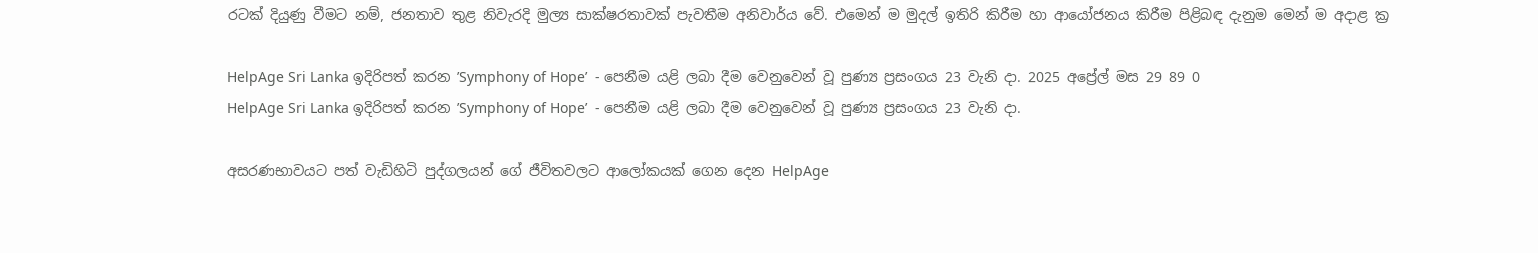රටක් දියුණු වීමට නම්, ජනතාව තුළ නිවැරදි මුල්‍ය සාක්ෂරතාවක් පැවතීම අනිවාර්ය වේ. එමෙන් ම මුදල් ඉතිරි කිරීම හා ආයෝජනය කිරීම පිළිබඳ දැනුම මෙන් ම අදාළ ක්‍ර

HelpAge Sri Lanka ඉදිරිපත් කරන ’Symphony of Hope’  - පෙනීම යළි ලබා දීම වෙනුවෙන් වූ පුණ්‍ය ප්‍රසංගය 23 වැනි දා. 2025 අප්‍රේල් මස 29 89 0
HelpAge Sri Lanka ඉදිරිපත් කරන ’Symphony of Hope’  - පෙනීම යළි ලබා දීම වෙනුවෙන් වූ පුණ්‍ය ප්‍රසංගය 23 වැනි දා.

අසරණභාවයට පත් වැඩිහිටි පුද්ගලයන් ගේ ජීවිතවලට ආලෝකයක් ගෙන දෙන HelpAge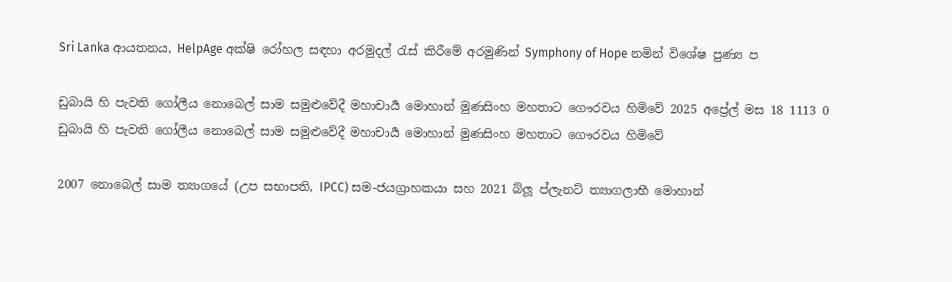Sri Lanka ආයතනය, HelpAge අක්ෂි රෝහල සඳහා අරමුදල් රැස් කිරීමේ අරමුණින් Symphony of Hope නමින් විශේෂ පුණ්‍ය ප

ඩුබායි හි පැවති ගෝලීය නොබෙල් සාම සමුළුවේදී මහාචාර්‍ය මොහාන් මුණසිංහ මහතාට ගෞරවය හිමිවේ 2025 අප්‍රේල් මස 18 1113 0
ඩුබායි හි පැවති ගෝලීය නොබෙල් සාම සමුළුවේදී මහාචාර්‍ය මොහාන් මුණසිංහ මහතාට ගෞරවය හිමිවේ

2007 නොබෙල් සාම ත්‍යාගයේ (උප සභාපති, IPCC) සම-ජයග්‍රාහකයා සහ 2021 බ්ලූ ප්ලැනට් ත්‍යාගලාභී මොහාන්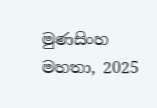මුණසිංහ මහතා, 2025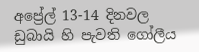අප්‍රේල් 13-14 දිනවල ඩුබායි හි පැවති ගෝලීය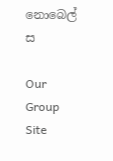නොබෙල් ස

Our Group Site